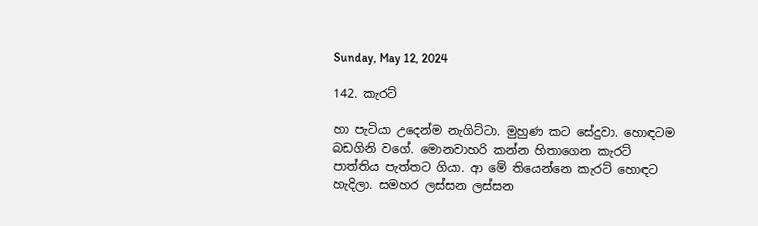Sunday, May 12, 2024

142. කැරට්

හා පැටියා උදෙන්ම නැගිට්ටා. මුහුණ කට සේදුවා. හොඳටම බඩගිනි වගේ. මොනවාහරි කන්න හිතාගෙන කැරට් පාත්තිය පැත්තට ගියා. ආ මේ තියෙන්නෙ කැරට් හොඳට හැදිලා. සමහර ලස්සන ලස්සන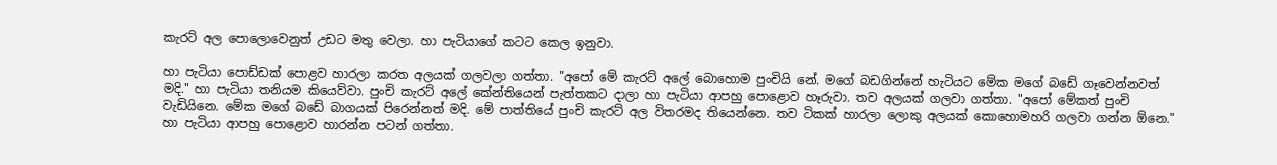කැරට් අල පොලොවෙනුත් උඩට මතු වෙලා. හා පැටියාගේ කටට කෙල ඉනුවා.

හා පැටියා පොඩ්ඩක් පොළව හාරලා කරත අලයක් ගලවලා ගත්තා. "අපෝ මේ කැරට් අලේ බොහොම පුංචියි නේ. මගේ බඩගින්නේ හැටියට මේක මගේ බඩේ ගෑවෙන්නවත් මදි." හා පැටියා තනියම කියෙව්වා. පුංචි කැරට් අලේ කේන්තියෙන් පැත්තකට දාලා හා පැටියා ආපහු පොළොව හෑරුවා. තව අලයක් ගලවා ගත්තා. "අපෝ මේකත් පුංචි වැඩියිනෙ. මේක මගේ බඩේ බාගයක් පිරෙන්නත් මදි. මේ පාත්තියේ පුංචි කැරට් අල විතරමද තියෙන්නෙ. තව ටිකක් හාරලා ලොකු අලයක් කොහොමහරි ගලවා ගන්න ඕනෙ." හා පැටියා ආපහු පොළොව හාරන්න පටන් ගත්තා.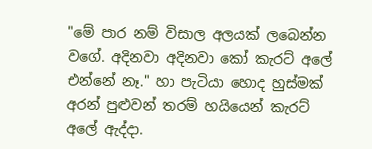"මේ පාර නම් විසාල අලයක් ලබෙන්න වගේ. අදිනවා අදිනවා කෝ කැරට් අලේ එන්නේ නෑ." හා පැටියා හොද හුස්මක් අරන් පුළුවන් තරම් හයියෙන් කැරට් අලේ ඇද්දා.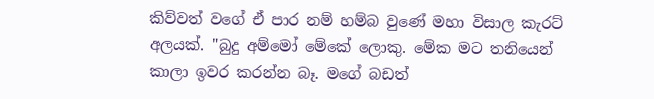කිව්වත් වගේ ඒ පාර නම් හම්බ වුණේ මහා විසාල කැරට් අලයක්. "බුදු අම්මෝ මේකේ ලොකු. මේක මට තනියෙන් කාලා ඉවර කරන්න බෑ. මගේ බඩත්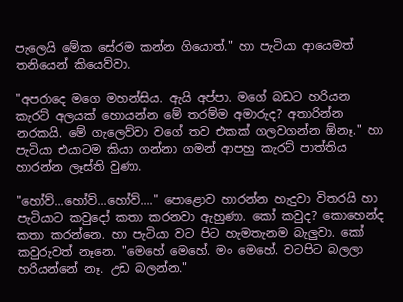පැලෙයි මේක සේරම කන්න ගියොත්." හා පැටියා ආයෙමත් තනියෙන් කියෙව්වා.

"අපරාදෙ මගෙ මහන්සිය. ඇයි අප්පා. මගේ බඩට හරියන කැරට් අලයක් හොයන්න මේ තරම්ම අමාරුද? අතාරින්න නරකයි. මේ ගැලෙව්වා වගේ තව එකක් ගලවගන්න ඕනෑ." හා පැටියා එයාටම කියා ගන්නා ගමන් ආපහු කැරට් පාත්තිය හාරන්න ලෑස්ති වුණා.

"හෝව්...හෝව්...හෝව්...." පොළොව හාරන්න හැදුවා විතරයි හා පැටියාට කවුදෝ කතා කරනවා ඇහුණා. කෝ කවුද? කොහෙන්ද කතා කරන්නෙ. හා පැටියා වට පිට හැමතැනම බැලුවා. කෝ කවුරුවත් නෑනෙ. "මෙහේ මෙහේ. මං මෙහේ. වටපිට බලලා හරියන්නේ නෑ. උඩ බලන්න."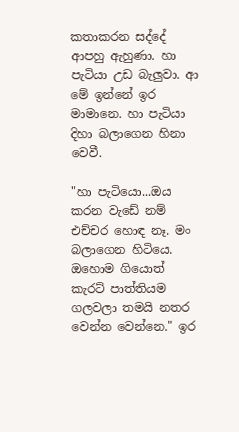කතාකරන සද්දේ ආපහු ඇහුණා. හා පැටියා උඩ බැලුවා. ආ මේ ඉන්නේ ඉර මාමානෙ. හා පැටියා දිහා බලාගෙන හිනා වෙවී.

"හා පැටියො...ඔය කරන වැඩේ නම් එච්චර හොඳ නෑ. මං බලාගෙන හිටියෙ. ඔහොම ගියොත් කැරට් පාත්තියම ගලවලා තමයි නතර වෙන්න වෙන්නෙ." ඉර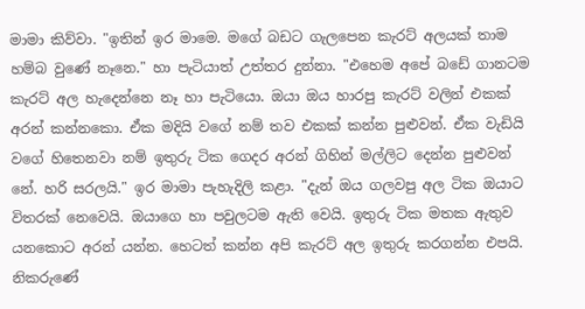මාමා කිව්වා. "ඉතින් ඉර මාමෙ. මගේ බඩට ගැලපෙන කැරට් අලයක් තාම හම්බ වුණේ නෑනෙ." හා පැටියාත් උත්තර දුන්නා. "එහෙම අපේ බඩේ ගානටම කැරට් අල හැදෙන්නෙ නෑ හා පැටියො. ඔයා ඔය හාරපු කැරට් වලින් එකක් අරන් කන්නකො. ඒක මදියි වගේ නම් තව එකක් කන්න පුළුවන්. ඒක වැඩියි වගේ හිතෙනවා නම් ඉතුරු ටික ගෙදර අරන් ගිහින් මල්ලිට දෙන්න පුළුවන් නේ. හරි සරලයි." ඉර මාමා පැහැදිලි කළා. "දැන් ඔය ගලවපු අල ටික ඔයාට විතරක් නෙවෙයි. ඔයාගෙ හා පවුලටම ඇති වෙයි. ඉතුරු ටික මතක ඇතුව යනකොට අරන් යන්න. හෙටත් කන්න අපි කැරට් අල ඉතුරු කරගන්න එපයි. නිකරුණේ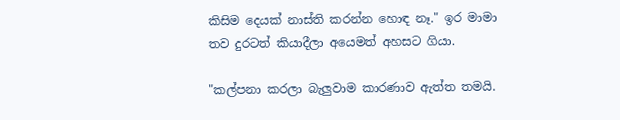කිසිම දෙයක් නාස්ති කරන්න හොඳ නෑ." ඉර මාමා තව දුරටත් කියාදීලා අයෙමත් අහසට ගියා.

"කල්පනා කරලා බැලුවාම කාරණාව ඇත්ත තමයි.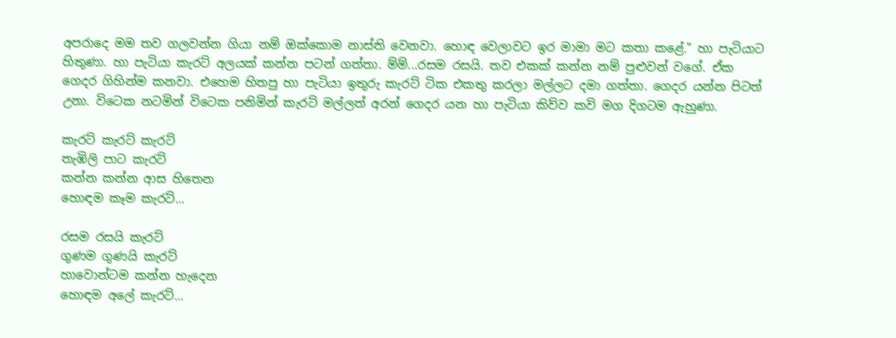අපරාදෙ මම තව ගලවන්න ගියා නම් ඔක්කොම නාස්ති වෙනවා. හොඳ වෙලාවට ඉර මාමා මට කතා කළේ." හා පැටියාට හිතුණා. හා පැටියා කැරට් අලයක් කන්න පටන් ගත්තා. ම්ම්...රසම රසයි. තව එකක් කන්න නම් පුළුවන් වගේ. ඒක ගෙදර ගිහින්ම කනවා. එහෙම හිතපු හා පැටියා ඉතුරු කැරට් ටික එකතු කරලා මල්ලට දමා ගත්තා. ගෙදර යන්න පිටත් උනා. විටෙක නටමින් විටෙක පනිමින් කැරට් මල්ලත් අරන් ගෙදර යන හා පැටියා කිව්ව කවි මග දිගටම ඇහුණා.

කැරට් කැරට් කැරට්
තැඹිලි පාට කැරට්
කන්න කන්න ආස හිතෙන
හොඳම කෑම කැරට්...

රසම රසයි කැරට්
ගුණම ගුණයි කැරට්
හාවොන්ටම කන්න හැදෙන
හොඳම අලේ කැරට්...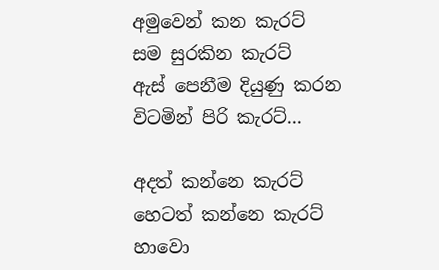අමුවෙන් කන කැරට්
සම සුරකින කැරට්
ඇස් පෙනීම දියුණු කරන
විටමින් පිරි කැරට්...

අදත් කන්නෙ කැරට්
හෙටත් කන්නෙ කැරට්
හාවො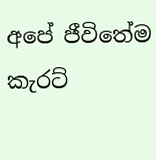අපේ ජීවිතේම
කැරට්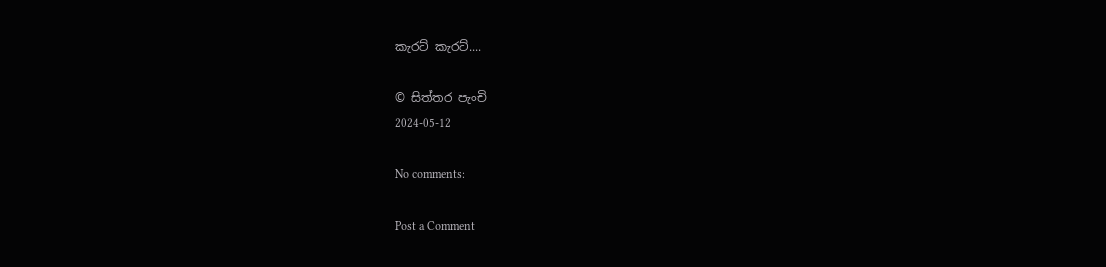කැරට් කැරට්....

© සිත්තර පැංචි
2024-05-12

No comments:

Post a Comment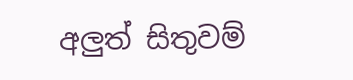අලුත් සිතුවම්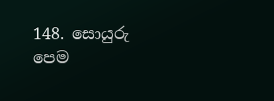148. සොයුරු පෙම